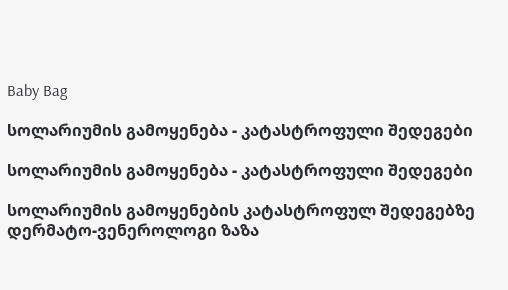Baby Bag

სოლარიუმის გამოყენება - კატასტროფული შედეგები

სოლარიუმის გამოყენება - კატასტროფული შედეგები

სოლარიუმის გამოყენების კატასტროფულ შედეგებზე დერმატო-ვენეროლოგი ზაზა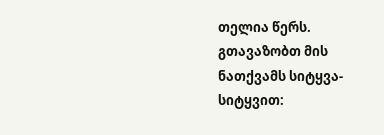თელია წერს. გთავაზობთ მის ნათქვამს სიტყვა-სიტყვით: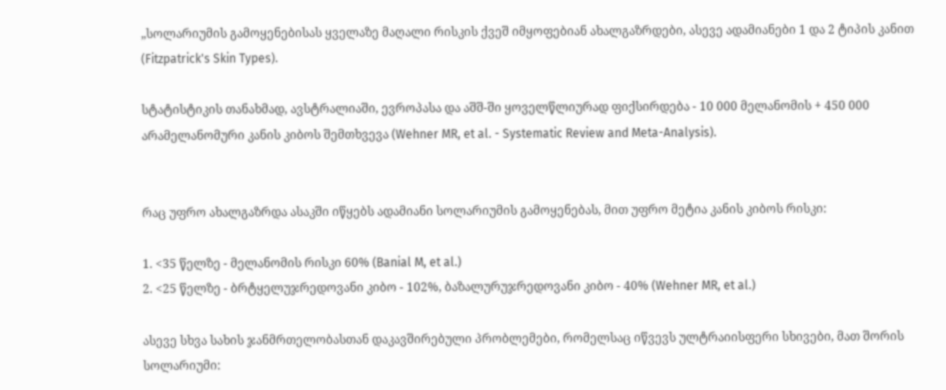„სოლარიუმის გამოყენებისას ყველაზე მაღალი რისკის ქვეშ იმყოფებიან ახალგაზრდები, ასევე ადამიანები 1 და 2 ტიპის კანით (Fitzpatrick's Skin Types).

სტატისტიკის თანახმად, ავსტრალიაში, ევროპასა და აშშ-ში ყოველწლიურად ფიქსირდება - 10 000 მელანომის + 450 000 არამელანომური კანის კიბოს შემთხვევა (Wehner MR, et al. - Systematic Review and Meta-Analysis).


რაც უფრო ახალგაზრდა ასაკში იწყებს ადამიანი სოლარიუმის გამოყენებას, მით უფრო მეტია კანის კიბოს რისკი:

1. <35 წელზე - მელანომის რისკი 60% (Banial M, et al.)
2. <25 წელზე - ბრტყელუჯრედოვანი კიბო - 102%, ბაზალურუჯრედოვანი კიბო - 40% (Wehner MR, et al.)

ასევე სხვა სახის ჯანმრთელობასთან დაკავშირებული პრობლემები, რომელსაც იწვევს ულტრაიისფერი სხივები, მათ შორის სოლარიუმი: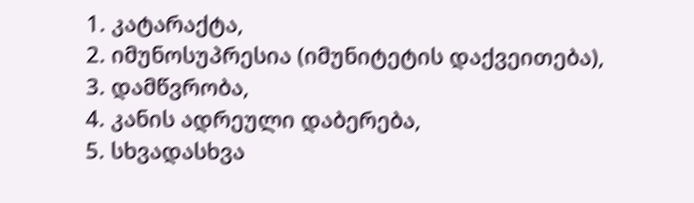1. კატარაქტა,
2. იმუნოსუპრესია (იმუნიტეტის დაქვეითება),
3. დამწვრობა,
4. კანის ადრეული დაბერება,
5. სხვადასხვა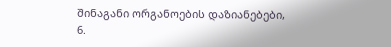შინაგანი ორგანოების დაზიანებები,
6.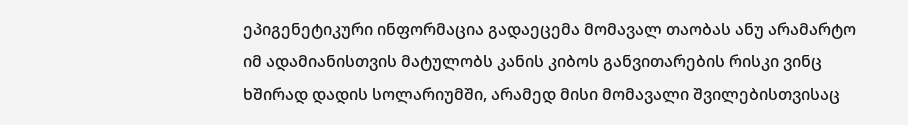ეპიგენეტიკური ინფორმაცია გადაეცემა მომავალ თაობას ანუ არამარტო იმ ადამიანისთვის მატულობს კანის კიბოს განვითარების რისკი ვინც ხშირად დადის სოლარიუმში, არამედ მისი მომავალი შვილებისთვისაც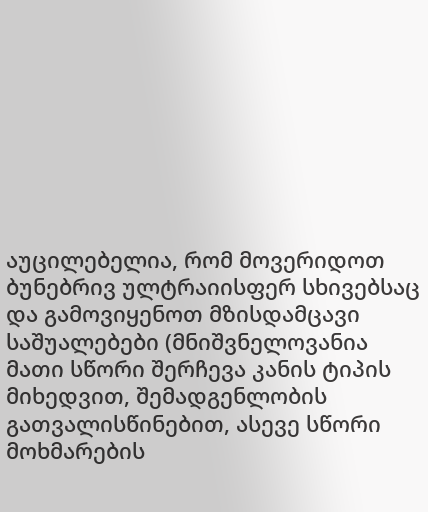აუცილებელია, რომ მოვერიდოთ ბუნებრივ ულტრაიისფერ სხივებსაც და გამოვიყენოთ მზისდამცავი საშუალებები (მნიშვნელოვანია მათი სწორი შერჩევა კანის ტიპის მიხედვით, შემადგენლობის გათვალისწინებით, ასევე სწორი მოხმარების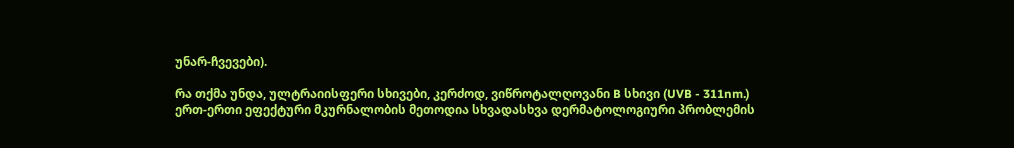უნარ-ჩვევები).

რა თქმა უნდა, ულტრაიისფერი სხივები, კერძოდ, ვიწროტალღოვანი B სხივი (UVB - 311nm.) ერთ-ერთი ეფექტური მკურნალობის მეთოდია სხვადასხვა დერმატოლოგიური პრობლემის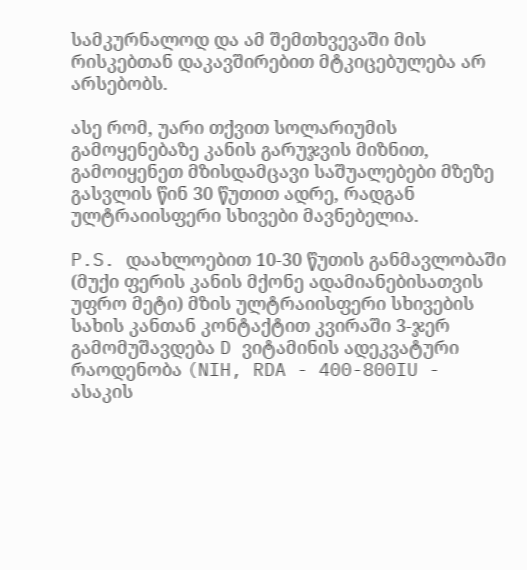სამკურნალოდ და ამ შემთხვევაში მის რისკებთან დაკავშირებით მტკიცებულება არ არსებობს.

ასე რომ, უარი თქვით სოლარიუმის გამოყენებაზე კანის გარუჯვის მიზნით, გამოიყენეთ მზისდამცავი საშუალებები მზეზე გასვლის წინ 30 წუთით ადრე, რადგან ულტრაიისფერი სხივები მავნებელია.

P.S. დაახლოებით 10-30 წუთის განმავლობაში (მუქი ფერის კანის მქონე ადამიანებისათვის უფრო მეტი) მზის ულტრაიისფერი სხივების სახის კანთან კონტაქტით კვირაში 3-ჯერ გამომუშავდება D ვიტამინის ადეკვატური რაოდენობა (NIH, RDA - 400-800IU - ასაკის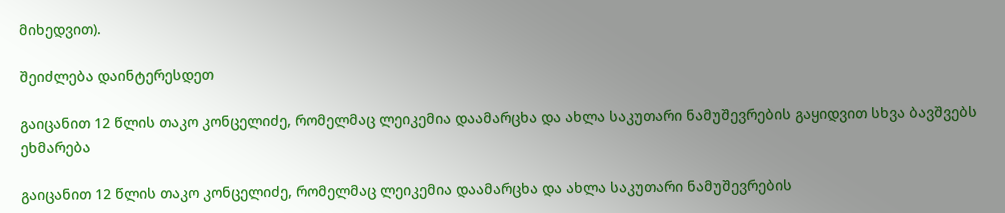მიხედვით).

შეიძლება დაინტერესდეთ

გაიცანით 12 წლის თაკო კონცელიძე, რომელმაც ლეიკემია დაამარცხა და ახლა საკუთარი ნამუშევრების გაყიდვით სხვა ბავშვებს ეხმარება

გაიცანით 12 წლის თაკო კონცელიძე, რომელმაც ლეიკემია დაამარცხა და ახლა საკუთარი ნამუშევრების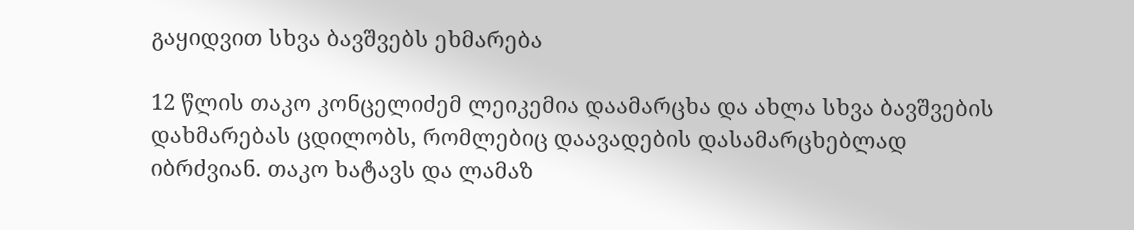გაყიდვით სხვა ბავშვებს ეხმარება

12 წლის თაკო კონცელიძემ ლეიკემია დაამარცხა და ახლა სხვა ბავშვების დახმარებას ცდილობს, რომლებიც დაავადების დასამარცხებლად იბრძვიან. თაკო ხატავს და ლამაზ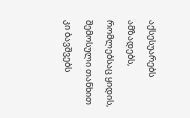აქსესუარებს ამზადებს, რომლებსაც ყიდის, შემოსული თანხით კი ბავშვებს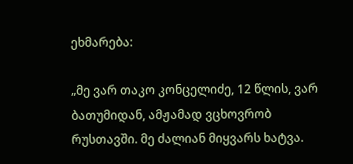ეხმარება:

„მე ვარ თაკო კონცელიძე, 12 წლის, ვარ ბათუმიდან, ამჟამად ვცხოვრობ რუსთავში. მე ძალიან მიყვარს ხატვა.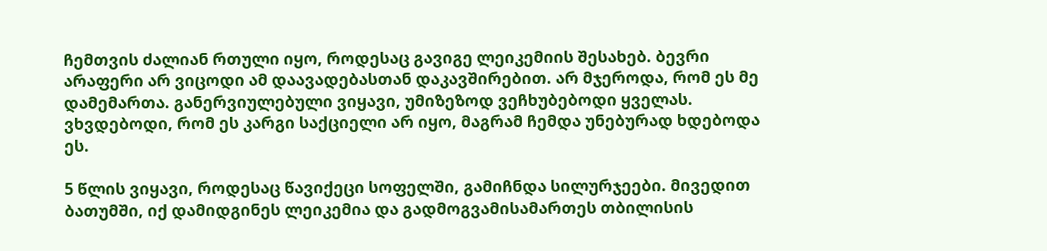ჩემთვის ძალიან რთული იყო, როდესაც გავიგე ლეიკემიის შესახებ. ბევრი არაფერი არ ვიცოდი ამ დაავადებასთან დაკავშირებით. არ მჯეროდა, რომ ეს მე დამემართა. განერვიულებული ვიყავი, უმიზეზოდ ვეჩხუბებოდი ყველას. ვხვდებოდი, რომ ეს კარგი საქციელი არ იყო, მაგრამ ჩემდა უნებურად ხდებოდა ეს.

5 წლის ვიყავი, როდესაც წავიქეცი სოფელში, გამიჩნდა სილურჯეები. მივედით ბათუმში, იქ დამიდგინეს ლეიკემია და გადმოგვამისამართეს თბილისის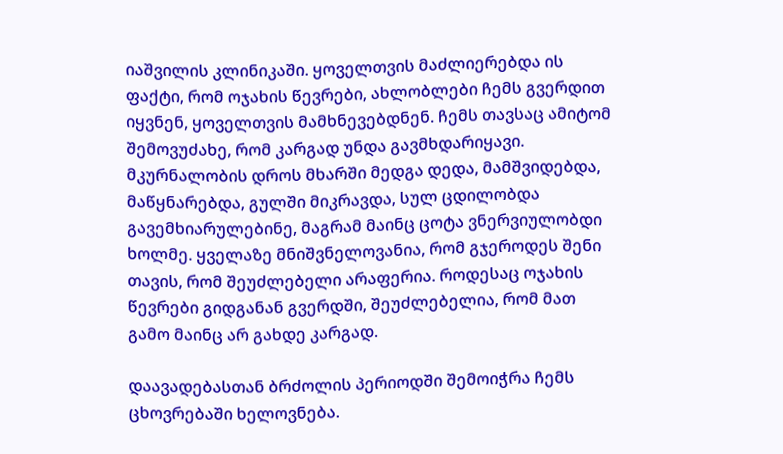იაშვილის კლინიკაში. ყოველთვის მაძლიერებდა ის ფაქტი, რომ ოჯახის წევრები, ახლობლები ჩემს გვერდით იყვნენ, ყოველთვის მამხნევებდნენ. ჩემს თავსაც ამიტომ შემოვუძახე, რომ კარგად უნდა გავმხდარიყავი. მკურნალობის დროს მხარში მედგა დედა, მამშვიდებდა, მაწყნარებდა, გულში მიკრავდა, სულ ცდილობდა გავემხიარულებინე, მაგრამ მაინც ცოტა ვნერვიულობდი ხოლმე. ყველაზე მნიშვნელოვანია, რომ გჯეროდეს შენი თავის, რომ შეუძლებელი არაფერია. როდესაც ოჯახის წევრები გიდგანან გვერდში, შეუძლებელია, რომ მათ გამო მაინც არ გახდე კარგად.

დაავადებასთან ბრძოლის პერიოდში შემოიჭრა ჩემს ცხოვრებაში ხელოვნება.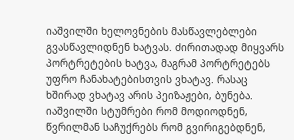იაშვილში ხელოვნების მასწავლებლები გვასწავლიდნენ ხატვას. ძირითადად მიყვარს პორტრეტების ხატვა, მაგრამ პორტრეტებს უფრო ჩანახატებისთვის ვხატავ. რასაც ხშირად ვხატავ არის პეიზაჟები, ბუნება. იაშვილში სტუმრები რომ მოდიოდნენ, წვრილმან საჩუქრებს რომ გვირიგებდნენ,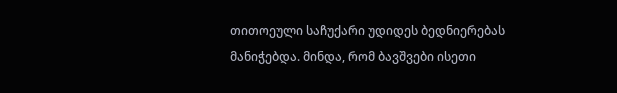თითოეული საჩუქარი უდიდეს ბედნიერებას მანიჭებდა. მინდა, რომ ბავშვები ისეთი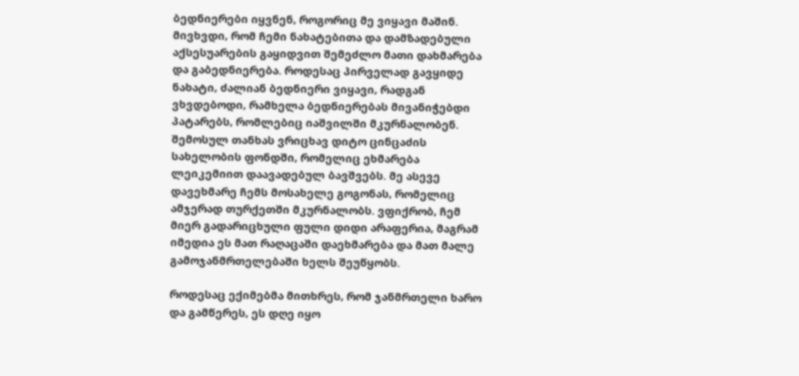ბედნიერები იყვნენ, როგორიც მე ვიყავი მაშინ. მივხვდი, რომ ჩემი ნახატებითა და დამზადებული აქსესუარების გაყიდვით შემეძლო მათი დახმარება და გაბედნიერება. როდესაც პირველად გავყიდე ნახატი, ძალიან ბედნიერი ვიყავი, რადგან ვხვდებოდი, რამხელა ბედნიერებას მივანიჭებდი პატარებს, რომლებიც იაშვილში მკურნალობენ. შემოსულ თანხას ვრიცხავ დიტო ცინცაძის სახელობის ფონდში, რომელიც ეხმარება ლეიკემიით დაავადებულ ბავშვებს. მე ასევე დავეხმარე ჩემს მოსახელე გოგონას, რომელიც ამჯერად თურქეთში მკურნალობს. ვფიქრობ, ჩემ მიერ გადარიცხული ფული დიდი არაფერია, მაგრამ იმედია ეს მათ რაღაცაში დაეხმარება და მათ მალე გამოჯანმრთელებაში ხელს შეუწყობს.

როდესაც ექიმებმა მითხრეს, რომ ჯანმრთელი ხარო და გამწერეს, ეს დღე იყო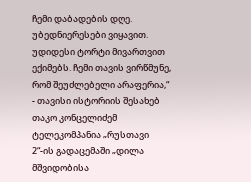ჩემი დაბადების დღე. უბედნიერესები ვიყავით. უდიდესი ტორტი მივართვით ექიმებს. ჩემი თავის ვირწმუნე, რომ შეუძლებელი არაფერია,“ - თავისი ისტორიის შესახებ თაკო კონცელიძემ ტელეკომპანია „რუსთავი 2“-ის გადაცემაში „დილა მშვიდობისა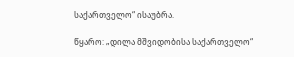საქართველო“ ისაუბრა.

წყარო: „დილა მშვიდობისა საქართველო“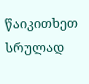წაიკითხეთ სრულად